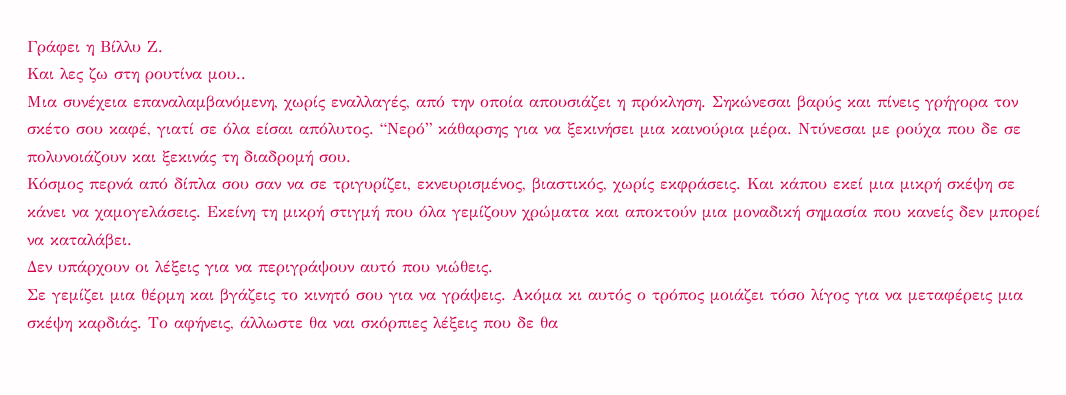Γράφει η Βίλλυ Ζ.
Και λες ζω στη ρουτίνα μου..
Μια συνέχεια επαναλαμβανόμενη, χωρίς εναλλαγές, από την οποία απουσιάζει η πρόκληση. Σηκώνεσαι βαρύς και πίνεις γρήγορα τον σκέτο σου καφέ, γιατί σε όλα είσαι απόλυτος. “Νερό” κάθαρσης για να ξεκινήσει μια καινούρια μέρα. Ντύνεσαι με ρούχα που δε σε πολυνοιάζουν και ξεκινάς τη διαδρομή σου.
Κόσμος περνά από δίπλα σου σαν να σε τριγυρίζει, εκνευρισμένος, βιαστικός, χωρίς εκφράσεις. Και κάπου εκεί μια μικρή σκέψη σε κάνει να χαμογελάσεις. Εκείνη τη μικρή στιγμή που όλα γεμίζουν χρώματα και αποκτούν μια μοναδική σημασία που κανείς δεν μπορεί να καταλάβει.
Δεν υπάρχουν οι λέξεις για να περιγράψουν αυτό που νιώθεις.
Σε γεμίζει μια θέρμη και βγάζεις το κινητό σου για να γράψεις. Ακόμα κι αυτός ο τρόπος μοιάζει τόσο λίγος για να μεταφέρεις μια σκέψη καρδιάς. Το αφήνεις, άλλωστε θα ναι σκόρπιες λέξεις που δε θα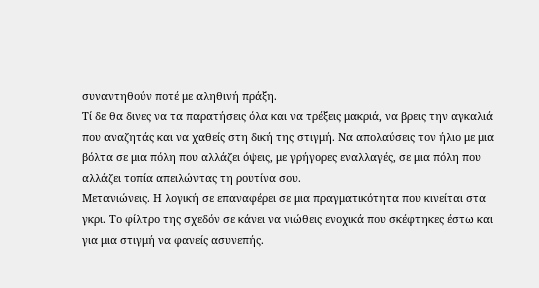συναντηθούν ποτέ με αληθινή πράξη.
Τί δε θα δινες να τα παρατήσεις όλα και να τρέξεις μακριά, να βρεις την αγκαλιά που αναζητάς και να χαθείς στη δική της στιγμή. Να απολαύσεις τον ήλιο με μια βόλτα σε μια πόλη που αλλάζει όψεις, με γρήγορες εναλλαγές, σε μια πόλη που αλλάζει τοπία απειλώντας τη ρουτίνα σου.
Μετανιώνεις. Η λογική σε επαναφέρει σε μια πραγματικότητα που κινείται στα γκρι. Το φίλτρο της σχεδόν σε κάνει να νιώθεις ενοχικά που σκέφτηκες έστω και για μια στιγμή να φανείς ασυνεπής.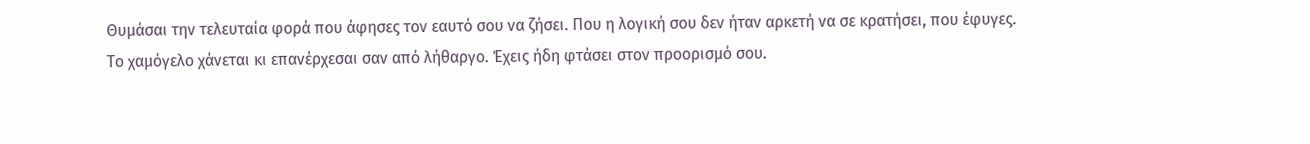Θυμάσαι την τελευταία φορά που άφησες τον εαυτό σου να ζήσει. Που η λογική σου δεν ήταν αρκετή να σε κρατήσει, που έφυγες.
Το χαμόγελο χάνεται κι επανέρχεσαι σαν από λήθαργο. Έχεις ήδη φτάσει στον προορισμό σου.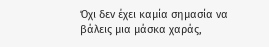Όχι δεν έχει καμία σημασία να βάλεις μια μάσκα χαράς,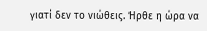γιατί δεν το νιώθεις. Ήρθε η ώρα να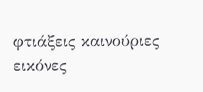φτιάξεις καινούριες εικόνες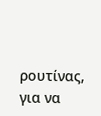ρουτίνας, για να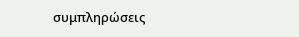συμπληρώσεις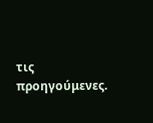τις προηγούμενες.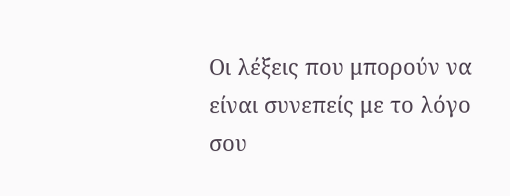Οι λέξεις που μπορούν να είναι συνεπείς με το λόγο σου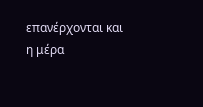επανέρχονται και η μέρα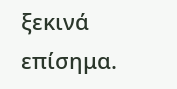ξεκινά επίσημα.